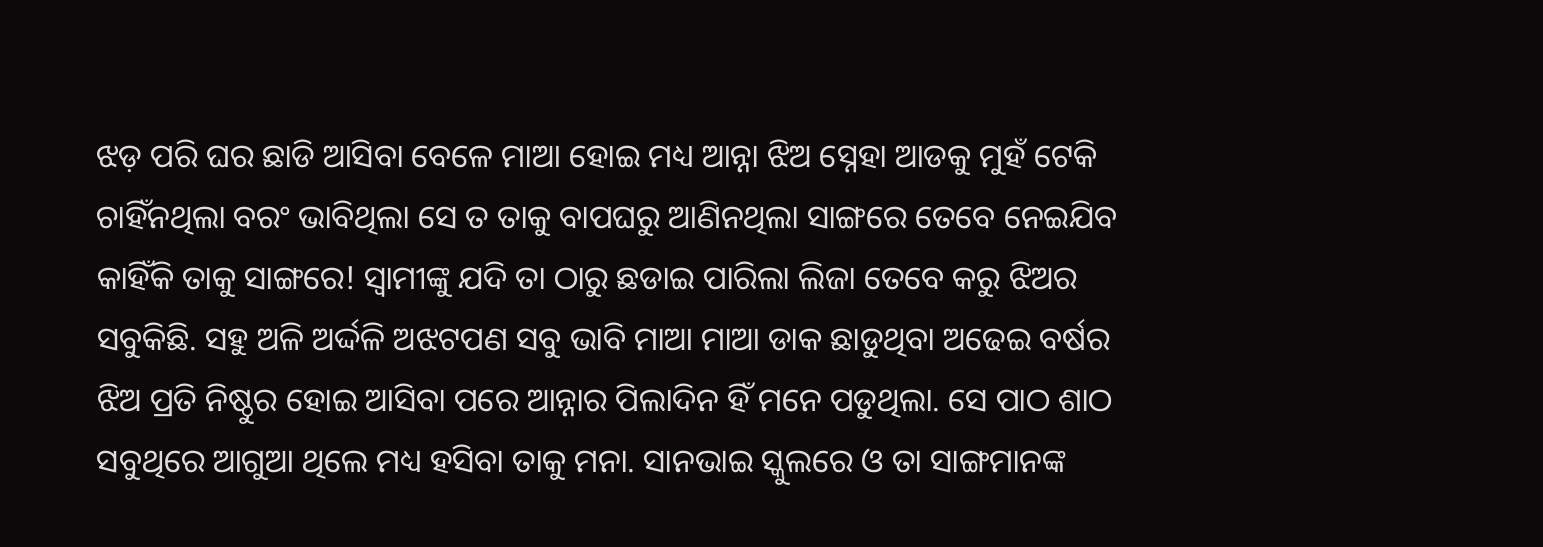ଝଡ଼ ପରି ଘର ଛାଡି ଆସିବା ବେଳେ ମାଆ ହୋଇ ମଧ୍ୟ ଆନ୍ନା ଝିଅ ସ୍ନେହା ଆଡକୁ ମୁହଁ ଟେକି ଚାହିଁନଥିଲା ବରଂ ଭାବିଥିଲା ସେ ତ ତାକୁ ବାପଘରୁ ଆଣିନଥିଲା ସାଙ୍ଗରେ ତେବେ ନେଇଯିବ କାହିଁକି ତାକୁ ସାଙ୍ଗରେ! ସ୍ୱାମୀଙ୍କୁ ଯଦି ତା ଠାରୁ ଛଡାଇ ପାରିଲା ଲିଜା ତେବେ କରୁ ଝିଅର ସବୁକିଛି. ସହୁ ଅଳି ଅର୍ଦ୍ଦଳି ଅଝଟପଣ ସବୁ ଭାବି ମାଆ ମାଆ ଡାକ ଛାଡୁଥିବା ଅଢେଇ ବର୍ଷର ଝିଅ ପ୍ରତି ନିଷ୍ଠୁର ହୋଇ ଆସିବା ପରେ ଆନ୍ନାର ପିଲାଦିନ ହିଁ ମନେ ପଡୁଥିଲା. ସେ ପାଠ ଶାଠ ସବୁଥିରେ ଆଗୁଆ ଥିଲେ ମଧ୍ୟ ହସିବା ତାକୁ ମନା. ସାନଭାଇ ସ୍କୁଲରେ ଓ ତା ସାଙ୍ଗମାନଙ୍କ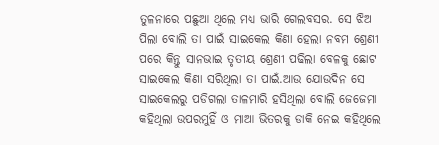ତୁଳନାରେ ପଛୁଆ ଥିଲେ ମଧ୍ୟ ଭାରି ଗେଲବସର. ସେ ଝିଅ ପିଲା ବୋଲି ତା ପାଇଁ ସାଇକେଲ କିଣା ହେଲା ନବମ ଶ୍ରେଣୀ ପରେ କିନ୍ତୁ ସାନଭାଇ ତୃତୀୟ ଶ୍ରେଣୀ ପଢିଲା ବେଳକୁ ଛୋଟ ସାଇକେଲ କିଣା ସରିଥିଲା ତା ପାଇଁ.ଆଉ ଯୋଉଦିନ ସେ ସାଇକେଲରୁ ପଡିଗଲା ତାଳମାରି ହସିଥିଲା ବୋଲି ଜେଜେମା କହିଥିଲା ଉପରମୁହିଁ ଓ ମାଆ ଭିତରକୁ ଡାକି ନେଇ କହିଥିଲେ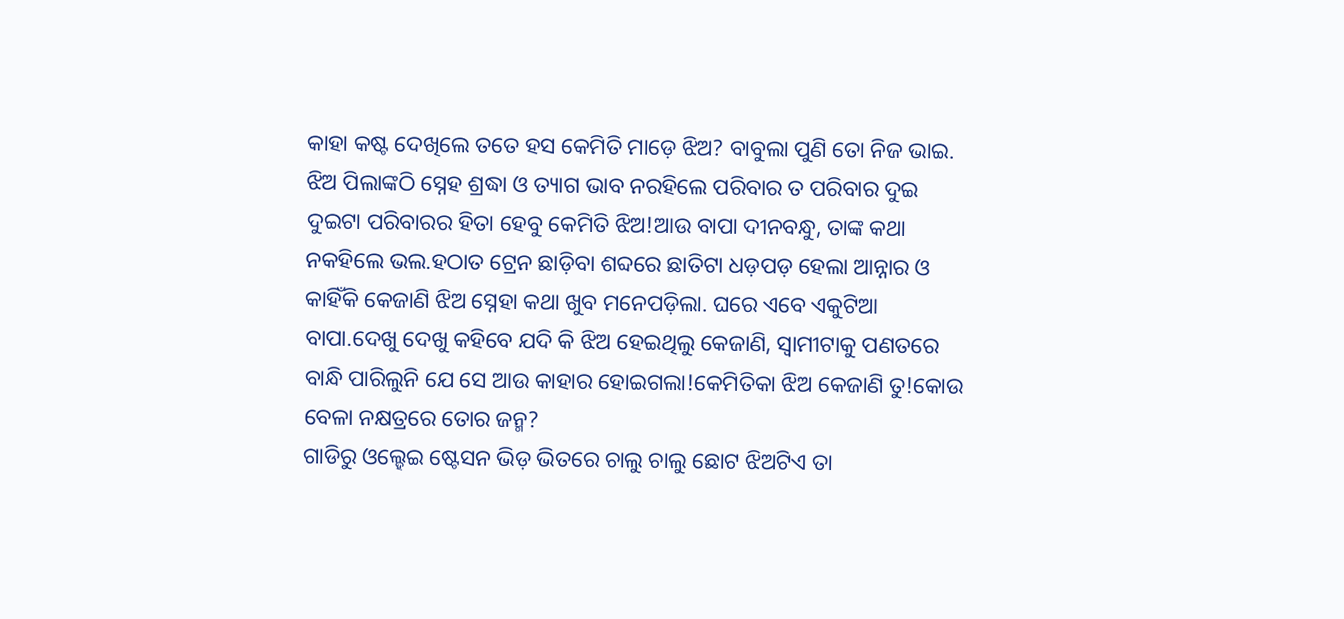କାହା କଷ୍ଟ ଦେଖିଲେ ତତେ ହସ କେମିତି ମାଡ଼େ ଝିଅ? ବାବୁଲା ପୁଣି ତୋ ନିଜ ଭାଇ. ଝିଅ ପିଲାଙ୍କଠି ସ୍ନେହ ଶ୍ରଦ୍ଧା ଓ ତ୍ୟାଗ ଭାବ ନରହିଲେ ପରିବାର ତ ପରିବାର ଦୁଇ ଦୁଇଟା ପରିବାରର ହିତା ହେବୁ କେମିତି ଝିଅ!ଆଉ ବାପା ଦୀନବନ୍ଧୁ, ତାଙ୍କ କଥା ନକହିଲେ ଭଲ.ହଠାତ ଟ୍ରେନ ଛାଡ଼ିବା ଶବ୍ଦରେ ଛାତିଟା ଧଡ଼ପଡ଼ ହେଲା ଆନ୍ନାର ଓ କାହିଁକି କେଜାଣି ଝିଅ ସ୍ନେହା କଥା ଖୁବ ମନେପଡ଼ିଲା. ଘରେ ଏବେ ଏକୁଟିଆ ବାପା.ଦେଖୁ ଦେଖୁ କହିବେ ଯଦି କି ଝିଅ ହେଇଥିଲୁ କେଜାଣି, ସ୍ୱାମୀଟାକୁ ପଣତରେ ବାନ୍ଧି ପାରିଲୁନି ଯେ ସେ ଆଉ କାହାର ହୋଇଗଲା!କେମିତିକା ଝିଅ କେଜାଣି ତୁ!କୋଉ ବେଳା ନକ୍ଷତ୍ରରେ ତୋର ଜନ୍ମ?
ଗାଡିରୁ ଓଲ୍ହେଇ ଷ୍ଟେସନ ଭିଡ଼ ଭିତରେ ଚାଲୁ ଚାଲୁ ଛୋଟ ଝିଅଟିଏ ତା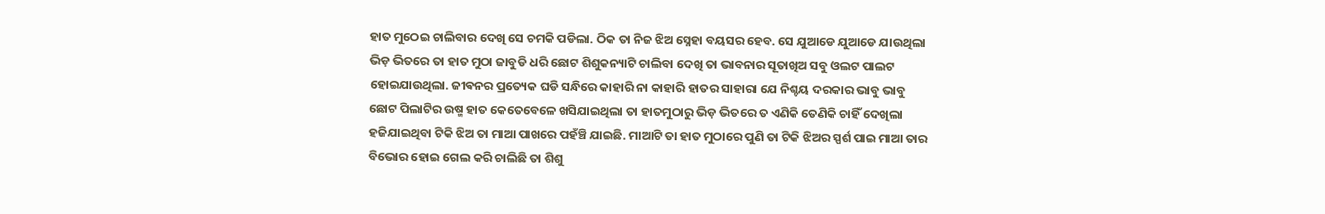ହାତ ମୁଠେଇ ଚାଲିବାର ଦେଖି ସେ ଚମକି ପଡିଲା. ଠିକ ତା ନିଜ ଝିଅ ସ୍ନେହା ବୟସର ହେବ. ସେ ଯୁଆଡେ ଯୁଆଡେ ଯାଉଥିଲା ଭିଡ଼ ଭିତରେ ତା ହାତ ମୁଠା ଜାବୁଡି ଧରି ଛୋଟ ଶିଶୁକନ୍ୟାଟି ଚାଲିବା ଦେଖି ତା ଭାବନାର ସୂତାଖିଅ ସବୁ ଓଲଟ ପାଲଟ ହୋଇଯାଉଥିଲା. ଜୀଵନର ପ୍ରତ୍ୟେକ ଘଡି ସନ୍ଧିରେ କାହାରି ନା କାହାରି ହାତର ସାହାରା ଯେ ନିଶ୍ଚୟ ଦରକାର ଭାବୁ ଭାବୁ ଛୋଟ ପିଲାଟିର ଉଷ୍ମ ହାତ କେତେବେଳେ ଖସିଯାଇଥିଲା ତା ହାତମୁଠାରୁ ଭିଡ଼ ଭିତରେ ତ ଏଣିକି ତେଣିକି ଚାହିଁ ଦେଖିଲା ହଜିଯାଇଥିବା ଟିକି ଝିଅ ତା ମାଆ ପାଖରେ ପହଁଞ୍ଚି ଯାଇଛି. ମାଆଟି ତା ହାତ ମୁଠାରେ ପୁଣି ତା ଟିକି ଝିଅର ସ୍ପର୍ଶ ପାଇ ମାଆ ତାର ବିଭୋର ହୋଇ ଗେଲ କରି ଚାଲିଛି ତା ଶିଶୁ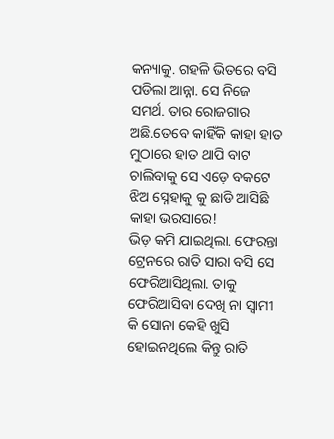କନ୍ୟାକୁ. ଗହଳି ଭିତରେ ବସି ପଡିଲା ଆନ୍ନା. ସେ ନିଜେ ସମର୍ଥ. ତାର ରୋଜଗାର ଅଛି.ତେବେ କାହିଁକି କାହା ହାତ ମୁଠାରେ ହାତ ଥାପି ବାଟ ଚାଲିବାକୁ ସେ ଏଡ଼େ ବକଟେ ଝିଅ ସ୍ନେହାକୁ କୁ ଛାଡି ଆସିଛି କାହା ଭରସାରେ!
ଭିଡ଼ କମି ଯାଇଥିଲା. ଫେରନ୍ତା ଟ୍ରେନରେ ରାତି ସାରା ବସି ସେ ଫେରିଆସିଥିଲା. ତାକୁ ଫେରିଆସିବା ଦେଖି ନା ସ୍ୱାମୀ କି ସୋନା କେହି ଖୁସି ହୋଇନଥିଲେ କିନ୍ତୁ ରାତି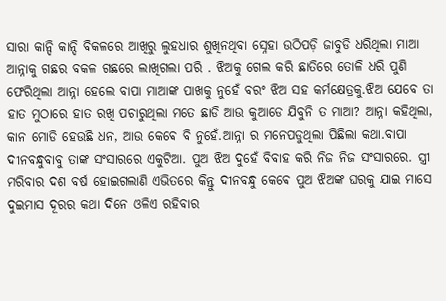ସାରା କାନ୍ଦି କାନ୍ଦି ବିକଳରେ ଆଖିରୁ ଲୁହଧାର ଶୁଖିନଥିବା ସ୍ନେହା ଉଠିପଡ଼ି ଜାବୁଡି ଧରିଥିଲା ମାଆ ଆନ୍ନାକୁ ଗଛର ବକଳ ଗଛରେ ଲାଖିଗଲା ପରି . ଝିଅକୁ ଗେଲ କରି ଛାତିରେ ତୋଳି ଧରି ପୁଣି ଫେରିଥିଲା ଆନ୍ନା ହେଲେ ବାପା ମାଆଙ୍କ ପାଖକୁ ନୁହେଁ ବରଂ ଝିଅ ସହ କର୍ମକ୍ଷେତ୍ରକୁ.ଝିଅ ଯେବେ ତା ହାତ ମୁଠାରେ ହାତ ରଖି ପଚାରୁଥିଲା ମତେ ଛାଡି ଆଉ କୁଆଡେ ଯିବୁନି ତ ମାଆ? ଆନ୍ନା କହିଥିଲା, କାନ ମୋଡି ହେଉଛି ଧନ, ଆଉ କେଵେ ବି ନୁହେଁ.ଆନ୍ନା ର ମନେପଡୁଥିଲା ପିଛିଲା କଥା.ବାପା ଦୀନବନ୍ଧୁବାବୁ ତାଙ୍କ ସଂସାରରେ ଏକୁଟିଆ. ପୁଅ ଝିଅ ଦୁହେଁ ବିବାହ କରି ନିଜ ନିଜ ସଂସାରରେ. ସ୍ତ୍ରୀ ମରିବାର ଦଶ ବର୍ଷ ହୋଇଗଲାଣି ଏଭିତରେ କିନ୍ତୁ ଦୀନବନ୍ଧୁ କେଵେ ପୁଅ ଝିଅଙ୍କ ଘରକୁ ଯାଇ ମାସେ ଦୁଇମାସ ଦୂରର କଥା ଦିନେ ଓଳିଏ ରହିବାର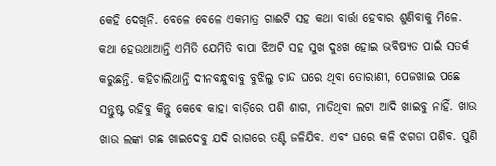କେହି ଦେଖିନି. ବେଳେ ବେଳେ ଏକମାତ୍ର ଗାଈଟି ସହ କଥା ବାର୍ତ୍ତା ହେବାର ଶୁଣିବାକୁ ମିଳେ. କଥା ହେଉଥାଆନ୍ତି ଏମିତି ଯେମିତି ବାପା ଝିଅଟି ସହ ସୁଖ ଦୁଃଖ ହୋଇ ଭବିଷ୍ୟତ ପାଇଁ ସତର୍କ କରୁଛନ୍ତି. କହିଚାଲିଥାନ୍ତି ଦୀନବନ୍ଧୁବାବୁ ବୁଝିଲୁ ଚାନ୍ଦ ଘରେ ଥିବା ତୋରାଣୀ, ପେଜଖାଇ ପଛେ ସନ୍ତୁଷ୍ଟ ରହିବୁ କିନ୍ତୁ କେଵେ କାହା ବାଡ଼ିରେ ପଶି ଶାଗ, ମାଡିଥିବା ଲଟା ଆଦି ଖାଇବୁ ନାହିଁ. ଖାଉ ଖାଉ ଲଙ୍କା ଗଛ ଖାଇଦେବୁ ଯଦି ରାଗରେ ତଣ୍ଟି ଜଳିଯିବ. ଏବଂ ଘରେ କଳି ଝଗଡା ପଶିବ. ପୁଣି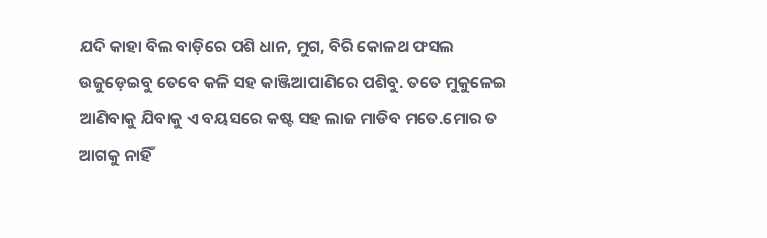ଯଦି କାହା ବିଲ ବାଡ଼ିରେ ପଶି ଧାନ, ମୁଗ, ବିରି କୋଳଥ ଫସଲ ଉଜୁଡ଼େଇବୁ ତେବେ କଳି ସହ କାଞ୍ଜିଆପାଣିରେ ପଶିବୁ. ତତେ ମୁକୁଳେଇ ଆଣିବାକୁ ଯିବାକୁ ଏ ବୟସରେ କଷ୍ଟ ସହ ଲାଜ ମାଡିବ ମତେ.ମୋର ତ ଆଗକୁ ନାହିଁ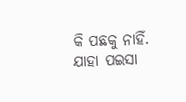କି ପଛକୁ ନାହିଁ. ଯାହା ପଇସା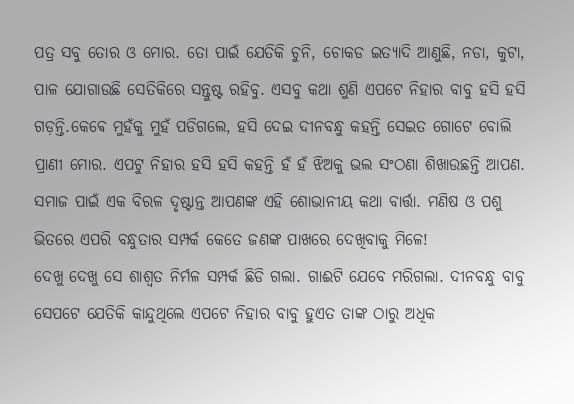ପତ୍ର ସବୁ ତୋର ଓ ମୋର. ତୋ ପାଇଁ ଯେତିକି ଚୁନି, ଚୋକଡ ଇତ୍ୟାଦି ଆଣୁଛି, ନଡା, କୁଟା, ପାଳ ଯୋଗାଉଛି ସେତିକିରେ ସନ୍ତୁଷ୍ଟ ରହିବୁ. ଏସବୁ କଥା ଶୁଣି ଏପଟେ ନିହାର ବାବୁ ହସି ହସି ଗଡ଼ନ୍ତି.କେଵେ ମୁହଁକୁ ମୁହଁ ପଡିଗଲେ, ହସି ଦେଇ ଦୀନବନ୍ଧୁ କହନ୍ତି ସେଇତ ଗୋଟେ ବୋଲି ପ୍ରାଣୀ ମୋର. ଏପଟୁ ନିହାର ହସି ହସି କହନ୍ତି ହଁ ହଁ ଝିଅକୁ ଭଲ ସଂଠଣା ଶିଖାଉଛନ୍ତି ଆପଣ. ସମାଜ ପାଇଁ ଏକ ବିରଳ ଦୃଷ୍ଟାନ୍ତ ଆପଣଙ୍କ ଏହି ଶୋଭାନୀୟ କଥା ବାର୍ତ୍ତା. ମଣିଷ ଓ ପଶୁ ଭିତରେ ଏପରି ବନ୍ଧୁତାର ସମ୍ପର୍କ କେତେ ଜଣଙ୍କ ପାଖରେ ଦେଖିବାକୁ ମିଳେ!
ଦେଖୁ ଦେଖୁ ସେ ଶାଶ୍ୱତ ନିର୍ମଳ ସମ୍ପର୍କ ଛିଡି ଗଲା. ଗାଈଟି ଯେବେ ମରିଗଲା. ଦୀନବନ୍ଧୁ ବାବୁ ସେପଟେ ଯେତିକି କାନ୍ଦୁଥିଲେ ଏପଟେ ନିହାର ବାବୁ ହୁଏତ ତାଙ୍କ ଠାରୁ ଅଧିକ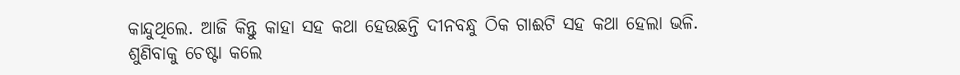କାନ୍ଦୁଥିଲେ. ଆଜି କିନ୍ତୁ କାହା ସହ କଥା ହେଉଛନ୍ତି ଦୀନବନ୍ଧୁ ଠିକ ଗାଈଟି ସହ କଥା ହେଲା ଭଳି. ଶୁଣିବାକୁ ଚେଷ୍ଟା କଲେ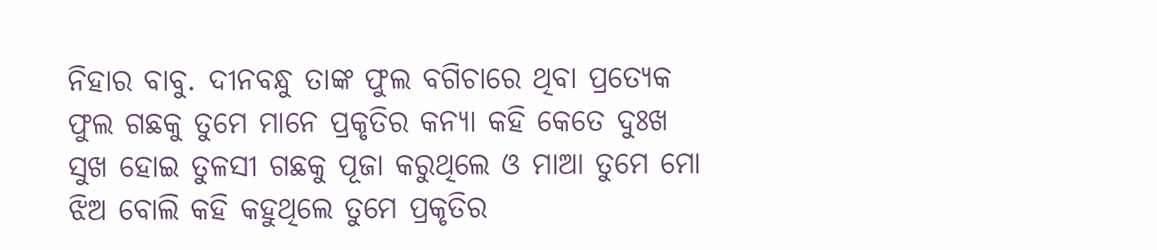ନିହାର ବାବୁ. ଦୀନବନ୍ଧୁ ତାଙ୍କ ଫୁଲ ବଗିଚାରେ ଥିବା ପ୍ରତ୍ୟେକ ଫୁଲ ଗଛକୁ ତୁମେ ମାନେ ପ୍ରକୃତିର କନ୍ୟା କହି କେତେ ଦୁଃଖ ସୁଖ ହୋଇ ତୁଳସୀ ଗଛକୁ ପୂଜା କରୁଥିଲେ ଓ ମାଆ ତୁମେ ମୋ ଝିଅ ବୋଲି କହି କହୁଥିଲେ ତୁମେ ପ୍ରକୃତିର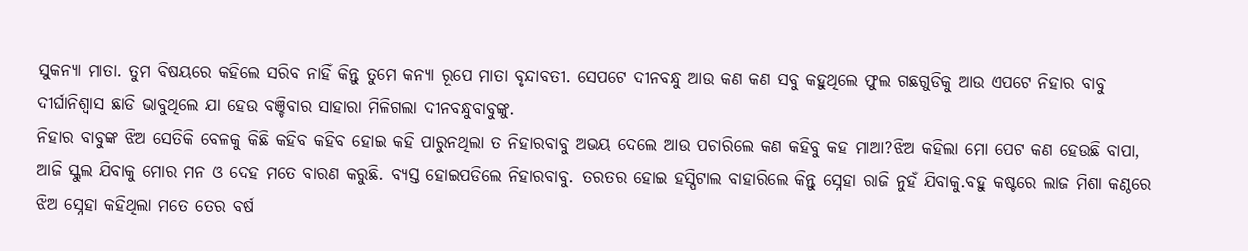ସୁକନ୍ୟା ମାତା. ତୁମ ବିଷୟରେ କହିଲେ ସରିବ ନାହିଁ କିନ୍ତୁ ତୁମେ କନ୍ୟା ରୂପେ ମାତା ବୃନ୍ଦାବତୀ. ସେପଟେ ଦୀନବନ୍ଧୁ ଆଉ କଣ କଣ ସବୁ କହୁଥିଲେ ଫୁଲ ଗଛଗୁଡିକୁ ଆଉ ଏପଟେ ନିହାର ବାବୁ ଦୀର୍ଘାନିଶ୍ୱାସ ଛାଡି ଭାବୁଥିଲେ ଯା ହେଉ ବଞ୍ଚିବାର ସାହାରା ମିଳିଗଲା ଦୀନବନ୍ଧୁବାବୁଙ୍କୁ.
ନିହାର ବାବୁଙ୍କ ଝିଅ ସେତିକି ବେଳକୁ କିଛି କହିବ କହିବ ହୋଇ କହି ପାରୁନଥିଲା ତ ନିହାରବାବୁ ଅଭୟ ଦେଲେ ଆଉ ପଚାରିଲେ କଣ କହିବୁ କହ ମାଆ?ଝିଅ କହିଲା ମୋ ପେଟ କଣ ହେଉଛି ବାପା, ଆଜି ସ୍କୁଲ ଯିବାକୁ ମୋର ମନ ଓ ଦେହ ମତେ ବାରଣ କରୁଛି. ବ୍ୟସ୍ତ ହୋଇପଡିଲେ ନିହାରବାବୁ. ତରତର ହୋଇ ହସ୍ପିଟାଲ ବାହାରିଲେ କିନ୍ତୁ ସ୍ନେହା ରାଜି ନୁହଁ ଯିବାକୁ.ବହୁ କଷ୍ଟରେ ଲାଜ ମିଶା କଣ୍ଠରେ ଝିଅ ସ୍ନେହା କହିଥିଲା ମତେ ତେର ବର୍ଷ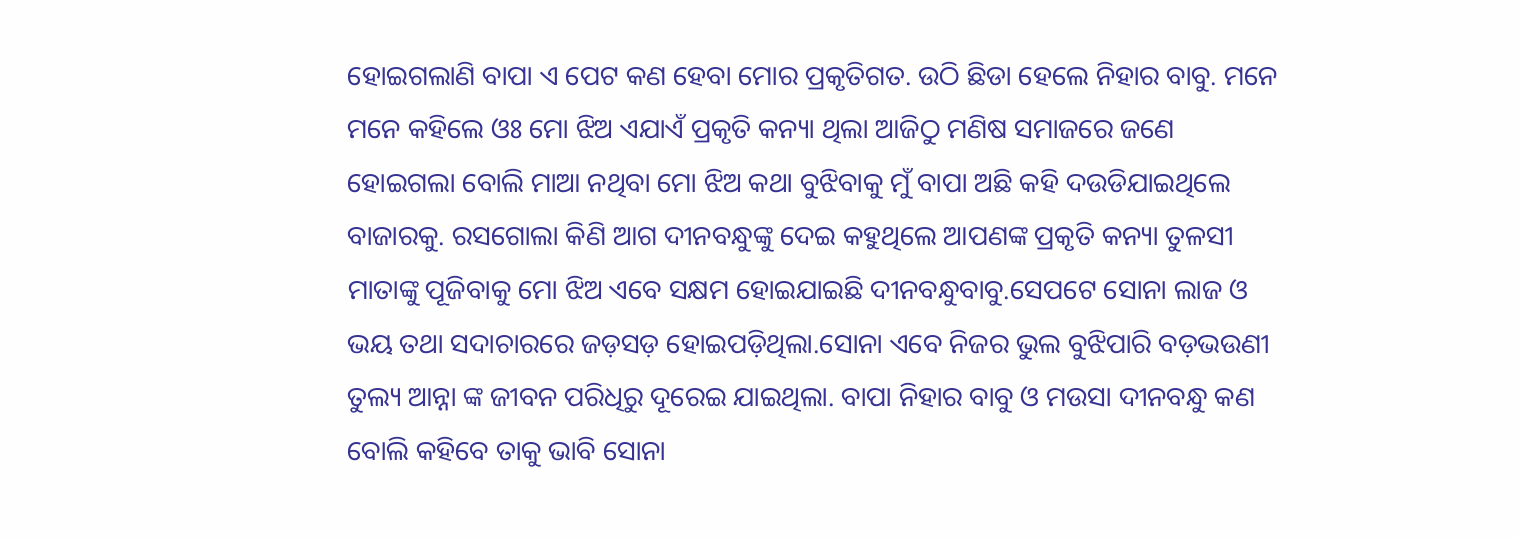ହୋଇଗଲାଣି ବାପା ଏ ପେଟ କଣ ହେବା ମୋର ପ୍ରକୃତିଗତ. ଉଠି ଛିଡା ହେଲେ ନିହାର ବାବୁ. ମନେ ମନେ କହିଲେ ଓଃ ମୋ ଝିଅ ଏଯାଏଁ ପ୍ରକୃତି କନ୍ୟା ଥିଲା ଆଜିଠୁ ମଣିଷ ସମାଜରେ ଜଣେ ହୋଇଗଲା ବୋଲି ମାଆ ନଥିବା ମୋ ଝିଅ କଥା ବୁଝିବାକୁ ମୁଁ ବାପା ଅଛି କହି ଦଉଡିଯାଇଥିଲେ ବାଜାରକୁ. ରସଗୋଲା କିଣି ଆଗ ଦୀନବନ୍ଧୁଙ୍କୁ ଦେଇ କହୁଥିଲେ ଆପଣଙ୍କ ପ୍ରକୃତି କନ୍ୟା ତୁଳସୀ ମାତାଙ୍କୁ ପୂଜିବାକୁ ମୋ ଝିଅ ଏବେ ସକ୍ଷମ ହୋଇଯାଇଛି ଦୀନବନ୍ଧୁବାବୁ.ସେପଟେ ସୋନା ଲାଜ ଓ ଭୟ ତଥା ସଦାଚାରରେ ଜଡ଼ସଡ଼ ହୋଇପଡ଼ିଥିଲା.ସୋନା ଏବେ ନିଜର ଭୁଲ ବୁଝିପାରି ବଡ଼ଭଉଣୀ ତୁଲ୍ୟ ଆନ୍ନା ଙ୍କ ଜୀବନ ପରିଧିରୁ ଦୂରେଇ ଯାଇଥିଲା. ବାପା ନିହାର ବାବୁ ଓ ମଉସା ଦୀନବନ୍ଧୁ କଣ ବୋଲି କହିବେ ତାକୁ ଭାବି ସୋନା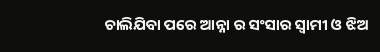ଚାଲିଯିବା ପରେ ଆନ୍ନା ର ସଂସାର ସ୍ୱାମୀ ଓ ଝିଅ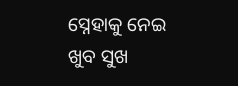ସ୍ନେହାକୁ ନେଇ ଖୁବ ସୁଖ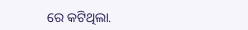ରେ କଟିଥିଲା.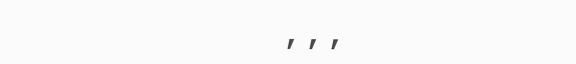,,,